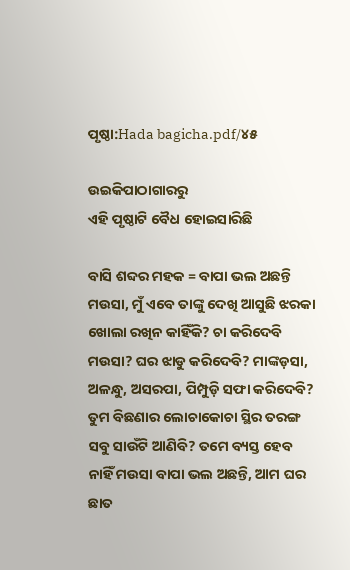ପୃଷ୍ଠା:Hada bagicha.pdf/୪୫

ଉଇକିପାଠାଗାର‌ରୁ
ଏହି ପୃଷ୍ଠାଟି ବୈଧ ହୋଇସାରିଛି

ବାସି ଶବ୍ଦର ମହକ = ବାପା ଭଲ ଅଛନ୍ତି ମଉସା, ମୁଁ ଏବେ ତାଙ୍କୁ ଦେଖି ଆସୁଛି ଝରକା ଖୋଲା ରଖିନ କାହିଁକି? ଚା କରିଦେବି ମଉସା? ଘର ଝାଡୁ କରିଦେବି? ମାଙ୍କଡ଼ସା, ଅଳନ୍ଧୁ, ଅସରପା, ପିମ୍ପୁଡ଼ି ସଫା କରିଦେବି? ତୁମ ବିଛଣାର ଲୋଚାକୋଚା ସ୍ଥିର ତରଙ୍ଗ ସବୁ ସାଉଁଟି ଆଣିବି? ତମେ ବ୍ୟସ୍ତ ହେବ ନାହିଁ ମଉସା ବାପା ଭଲ ଅଛନ୍ତି, ଆମ ଘର ଛାତ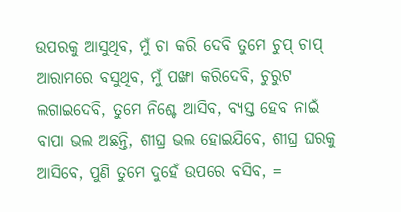ଉପରକୁ ଆସୁଥିବ, ମୁଁ ଚା କରି ଦେବି ତୁମେ ଚୁପ୍ ଚାପ୍ ଆରାମରେ ବସୁଥିବ, ମୁଁ ପଙ୍ଖା କରିଦେବି, ଚୁରୁଟ ଲଗାଇଦେବି, ତୁମେ ନିଶ୍ଚେ ଆସିବ, ବ୍ୟସ୍ତ ହେବ ନାଇଁ ବାପା ଭଲ ଅଛନ୍ତି, ଶୀଘ୍ର ଭଲ ହୋଇଯିବେ, ଶୀଘ୍ର ଘରକୁ ଆସିବେ, ପୁଣି ତୁମେ ଦୁହେଁ ଉପରେ ବସିବ, =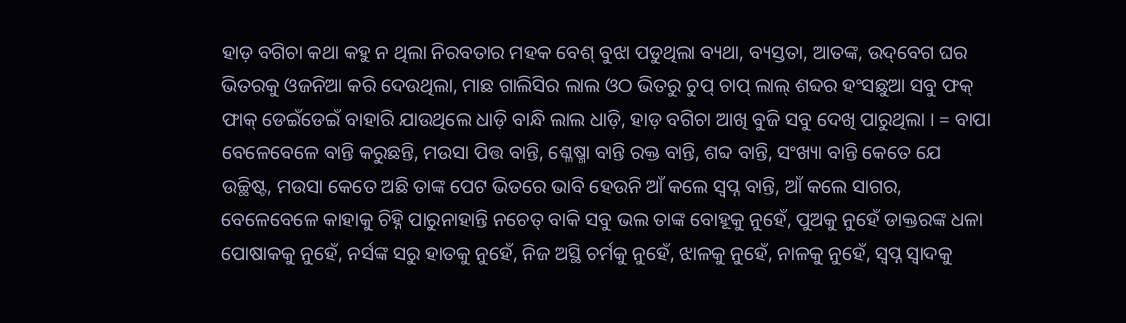ହାଡ଼ ବଗିଚା କଥା କହୁ ନ ଥିଲା ନିରବତାର ମହକ ବେଶ୍ ବୁଝା ପଡୁଥିଲା ବ୍ୟଥା, ବ୍ୟସ୍ତତା, ଆତଙ୍କ, ଉଦ୍‌ବେଗ ଘର ଭିତରକୁ ଓଜନିଆ କରି ଦେଉଥିଲା, ମାଛ ଗାଲିସିର ଲାଲ ଓଠ ଭିତରୁ ଚୁପ୍ ଚାପ୍ ଲାଲ୍ ଶବ୍ଦର ହଂସଛୁଆ ସବୁ ଫକ୍ ଫାକ୍ ଡେଇଁଡେଇଁ ବାହାରି ଯାଉଥିଲେ ଧାଡ଼ି ବାନ୍ଧି ଲାଲ ଧାଡ଼ି, ହାଡ଼ ବଗିଚା ଆଖି ବୁଜି ସବୁ ଦେଖି ପାରୁଥିଲା । = ବାପା ବେଳେବେଳେ ବାନ୍ତି କରୁଛନ୍ତି, ମଉସା ପିତ୍ତ ବାନ୍ତି, ଶ୍ଳେଷ୍ମା ବାନ୍ତି ରକ୍ତ ବାନ୍ତି, ଶବ୍ଦ ବାନ୍ତି, ସଂଖ୍ୟା ବାନ୍ତି କେତେ ଯେ ଉଚ୍ଛିଷ୍ଟ, ମଉସା କେତେ ଅଛି ତାଙ୍କ ପେଟ ଭିତରେ ଭାବି ହେଉନି ଆଁ କଲେ ସ୍ୱପ୍ନ ବାନ୍ତି, ଆଁ କଲେ ସାଗର, ବେଳେବେଳେ କାହାକୁ ଚିହ୍ନି ପାରୁନାହାନ୍ତି ନଚେତ୍ ବାକି ସବୁ ଭଲ ତାଙ୍କ ବୋହୂକୁ ନୁହେଁ, ପୁଅକୁ ନୁହେଁ ଡାକ୍ତରଙ୍କ ଧଳା ପୋଷାକକୁ ନୁହେଁ, ନର୍ସଙ୍କ ସରୁ ହାତକୁ ନୁହେଁ, ନିଜ ଅସ୍ଥି ଚର୍ମକୁ ନୁହେଁ, ଝାଳକୁ ନୁହେଁ, ନାଳକୁ ନୁହେଁ, ସ୍ୱପ୍ନ ସ୍ୱାଦକୁ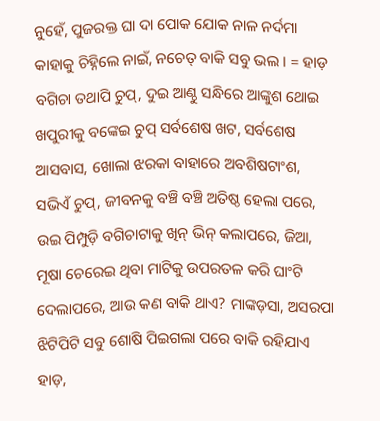ନୁହେଁ, ପୁଜରକ୍ତ ଘା ଦା ପୋକ ଯୋକ ନାଳ ନର୍ଦମା କାହାକୁ ଚିହ୍ନିଲେ ନାଇଁ, ନଚେତ୍ ବାକି ସବୁ ଭଲ । = ହାଡ଼ ବଗିଚା ତଥାପି ଚୁପ୍, ଦୁଇ ଆଣ୍ଠୁ ସନ୍ଧିରେ ଆଙ୍କୁଶ ଥୋଇ ଖପୁରୀକୁ ବଙ୍କେଇ ଚୁପ୍ ସର୍ବଶେଷ ଖଟ, ସର୍ବଶେଷ ଆସବାସ, ଖୋଲା ଝରକା ବାହାରେ ଅବଶିଷଟାଂଶ, ସଭିଏଁ ଚୁପ୍, ଜୀବନକୁ ବଞ୍ଚି ବଞ୍ଚି ଅତିଷ୍ଠ ହେଲା ପରେ, ଉଇ ପିମ୍ପୁଡ଼ି ବଗିଚାଟାକୁ ଖିନ୍ ଭିନ୍ କଲାପରେ, ଜିଆ, ମୂଷା ଚେରେଇ ଥିବା ମାଟିକୁ ଉପରତଳ କରି ଘାଂଟି ଦେଲାପରେ, ଆଉ କଣ ବାକି ଥାଏ? ମାଙ୍କଡ଼ସା, ଅସରପା ଝିଟିପିଟି ସବୁ ଶୋଷି ପିଇଗଲା ପରେ ବାକି ରହିଯାଏ ହାଡ଼,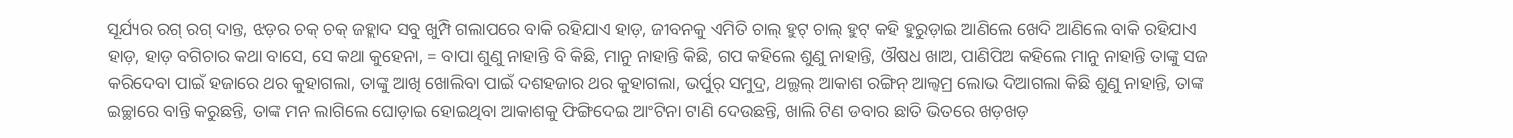ସୂର୍ଯ୍ୟର ରଗ୍ ରଗ୍ ଦାନ୍ତ, ଝଡ଼ର ଚକ୍ ଚକ୍ ଜହ୍ଲାଦ ସବୁ ଖୁମ୍ପି ଗଲାପରେ ବାକି ରହିଯାଏ ହାଡ଼, ଜୀବନକୁ ଏମିତି ଚାଲ୍ ହୁଟ୍ ଚାଲ୍ ହୁଟ୍ କହି ହୁରୁଡ଼ାଇ ଆଣିଲେ ଖେଦି ଆଣିଲେ ବାକି ରହିଯାଏ ହାଡ଼, ହାଡ଼ ବଗିଚାର କଥା ବାସେ, ସେ କଥା କୁହେନା, = ବାପା ଶୁଣୁ ନାହାନ୍ତି ବି କିଛି, ମାନୁ ନାହାନ୍ତି କିଛି, ଗପ କହିଲେ ଶୁଣୁ ନାହାନ୍ତି, ଔଷଧ ଖାଅ, ପାଣିପିଅ କହିଲେ ମାନୁ ନାହାନ୍ତି ତାଙ୍କୁ ସଜ କରିଦେବା ପାଇଁ ହଜାରେ ଥର କୁହାଗଲା, ତାଙ୍କୁ ଆଖି ଖୋଲିବା ପାଇଁ ଦଶହଜାର ଥର କୁହାଗଲା, ଭର୍ପୁର୍ ସମୁଦ୍ର, ଥଲ୍ଥଲ୍ ଆକାଶ ରଙ୍ଗିନ୍ ଆଲ୍ବମ୍ର ଲୋଭ ଦିଆଗଲା କିଛି ଶୁଣୁ ନାହାନ୍ତି, ତାଙ୍କ ଇଚ୍ଛାରେ ବାନ୍ତି କରୁଛନ୍ତି, ତାଙ୍କ ମନ ଲାଗିଲେ ଘୋଡ଼ାଇ ହୋଇଥିବା ଆକାଶକୁ ଫିଙ୍ଗିଦେଇ ଆଂଟିନା ଟାଣି ଦେଉଛନ୍ତି, ଖାଲି ଟିଣ ଡବାର ଛାତି ଭିତରେ ଖଡ଼ଖଡ଼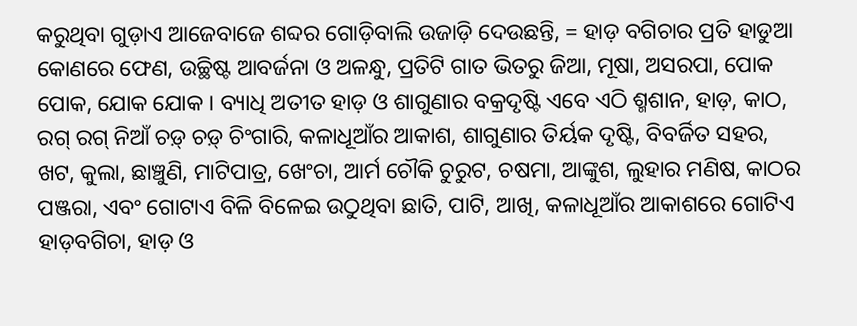କରୁଥିବା ଗୁଡ଼ାଏ ଆଜେବାଜେ ଶବ୍ଦର ଗୋଡ଼ିବାଲି ଉଜାଡ଼ି ଦେଉଛନ୍ତି, = ହାଡ଼ ବଗିଚାର ପ୍ରତି ହାଡୁଆ କୋଣରେ ଫେଣ, ଉଚ୍ଛିଷ୍ଟ ଆବର୍ଜନା ଓ ଅଳନ୍ଧୁ, ପ୍ରତିଟି ଗାତ ଭିତରୁ ଜିଆ, ମୂଷା, ଅସରପା, ପୋକ ପୋକ, ଯୋକ ଯୋକ । ବ୍ୟାଧି ଅତୀତ ହାଡ଼ ଓ ଶାଗୁଣାର ବକ୍ରଦୃଷ୍ଟି ଏବେ ଏଠି ଶ୍ମଶାନ, ହାଡ଼, କାଠ, ରଗ୍ ରଗ୍ ନିଆଁ ଚଡ଼୍ ଚଡ଼୍ ଚିଂଗାରି, କଳାଧୂଆଁର ଆକାଶ, ଶାଗୁଣାର ତିର୍ୟକ ଦୃଷ୍ଟି, ବିବର୍ଜିତ ସହର, ଖଟ, କୁଲା, ଛାଞ୍ଚୁଣି, ମାଟିପାତ୍ର, ଖେଂଚା, ଆର୍ମ ଚୌକି ଚୁରୁଟ, ଚଷମା, ଆଙ୍କୁଶ, ଲୁହାର ମଣିଷ, କାଠର ପଞ୍ଜରା, ଏବଂ ଗୋଟାଏ ବିଳି ବିଳେଇ ଉଠୁଥିବା ଛାତି, ପାଟି, ଆଖି, କଳାଧୂଆଁର ଆକାଶରେ ଗୋଟିଏ ହାଡ଼ବଗିଚା, ହାଡ଼ ଓ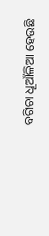ବଗିଚା ଧୂଆଁଳିଆ ହେଉଛି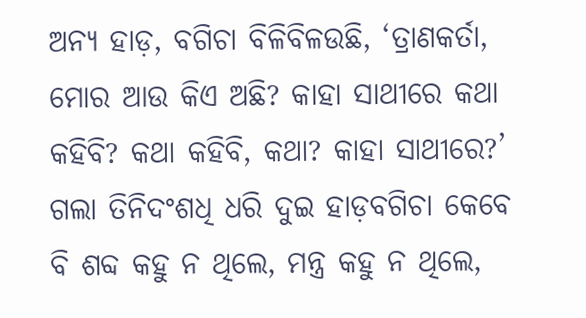ଅନ୍ୟ ହାଡ଼, ବଗିଚା ବିଳିବିଳଉଛି, ‘ତ୍ରାଣକର୍ତା, ମୋର ଆଉ କିଏ ଅଛି? କାହା ସାଥୀରେ କଥା କହିବି? କଥା କହିବି, କଥା? କାହା ସାଥୀରେ?’ ଗଲା ତିନିଦଂଶଧି ଧରି ଦୁଇ ହାଡ଼ବଗିଚା କେବେ ବି ଶବ୍ଦ କହୁ ନ ଥିଲେ, ମନ୍ତ୍ର କହୁ ନ ଥିଲେ,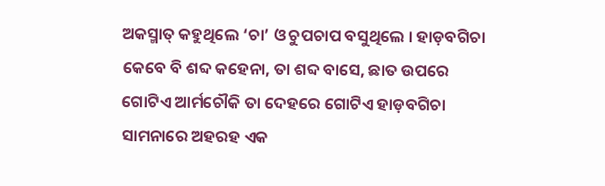ଅକସ୍ମାତ୍ କହୁଥିଲେ ‘ଚା’ ଓ ଚୁପଚାପ ବସୁଥିଲେ । ହାଡ଼ବଗିଚା କେବେ ବି ଶବ୍ଦ କହେନା, ତା ଶବ୍ଦ ବାସେ, ଛାତ ଉପରେ ଗୋଟିଏ ଆର୍ମଚୌକି ତା ଦେହରେ ଗୋଟିଏ ହାଡ଼ବଗିଚା ସାମନାରେ ଅହରହ ଏକ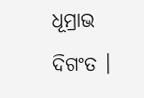ଧୂମ୍ରାଭ ଦିଗଂତ ।